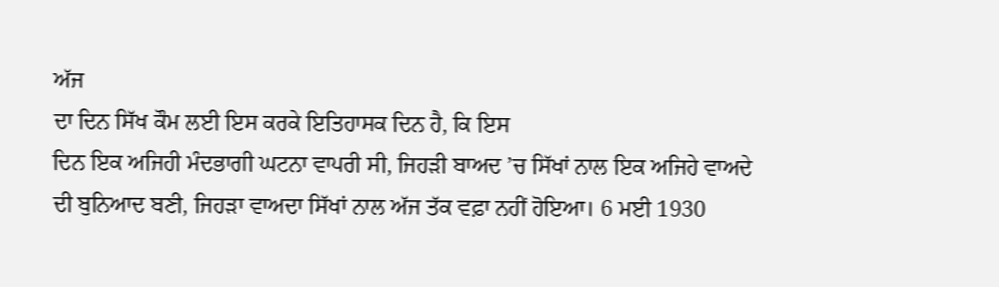ਅੱਜ
ਦਾ ਦਿਨ ਸਿੱਖ ਕੌਮ ਲਈ ਇਸ ਕਰਕੇ ਇਤਿਹਾਸਕ ਦਿਨ ਹੈ, ਕਿ ਇਸ
ਦਿਨ ਇਕ ਅਜਿਹੀ ਮੰਦਭਾਗੀ ਘਟਨਾ ਵਾਪਰੀ ਸੀ, ਜਿਹੜੀ ਬਾਅਦ ’ਚ ਸਿੱਖਾਂ ਨਾਲ ਇਕ ਅਜਿਹੇ ਵਾਅਦੇ
ਦੀ ਬੁਨਿਆਦ ਬਣੀ, ਜਿਹੜਾ ਵਾਅਦਾ ਸਿੱਖਾਂ ਨਾਲ ਅੱਜ ਤੱਕ ਵਫ਼ਾ ਨਹੀਂ ਹੋਇਆ। 6 ਮਈ 1930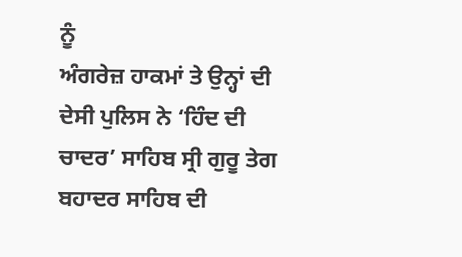ਨੂੰ
ਅੰਗਰੇਜ਼ ਹਾਕਮਾਂ ਤੇ ਉਨ੍ਹਾਂ ਦੀ ਦੇਸੀ ਪੁਲਿਸ ਨੇ ‘ਹਿੰਦ ਦੀ ਚਾਦਰ’ ਸਾਹਿਬ ਸ੍ਰੀ ਗੁਰੂ ਤੇਗ
ਬਹਾਦਰ ਸਾਹਿਬ ਦੀ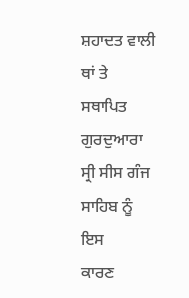ਸ਼ਹਾਦਤ ਵਾਲੀ ਥਾਂ ਤੇ ਸਥਾਪਿਤ ਗੁਰਦੁਆਰਾ ਸ੍ਰੀ ਸੀਸ ਗੰਜ ਸਾਹਿਬ ਨੂੰ ਇਸ
ਕਾਰਣ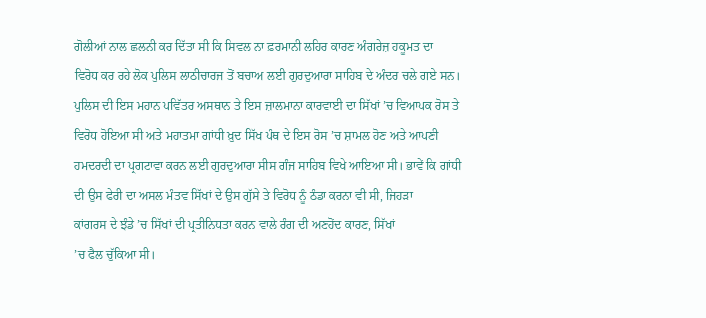ਗੋਲੀਆਂ ਨਾਲ ਛਲਨੀ ਕਰ ਦਿੱਤਾ ਸੀ ਕਿ ਸਿਵਲ ਨਾ ਫ਼ਰਮਾਨੀ ਲਹਿਰ ਕਾਰਣ ਅੰਗਰੇਜ਼ ਹਕੂਮਤ ਦਾ
ਵਿਰੋਧ ਕਰ ਰਹੇ ਲੋਕ ਪੁਲਿਸ ਲਾਠੀਚਾਰਜ ਤੋਂ ਬਚਾਅ ਲਈ ਗੁਰਦੁਆਰਾ ਸਾਹਿਬ ਦੇ ਅੰਦਰ ਚਲੇ ਗਏ ਸਨ।
ਪੁਲਿਸ ਦੀ ਇਸ ਮਹਾਨ ਪਵਿੱਤਰ ਅਸਥਾਨ ਤੇ ਇਸ ਜ਼ਾਲਮਾਨਾ ਕਾਰਵਾਈ ਦਾ ਸਿੱਖਾਂ ’ਚ ਵਿਆਪਕ ਰੋਸ ਤੇ
ਵਿਰੋਧ ਹੋਇਆ ਸੀ ਅਤੇ ਮਹਾਤਮਾ ਗਾਂਧੀ ਖ਼ੁਦ ਸਿੱਖ ਪੰਥ ਦੇ ਇਸ ਰੋਸ ’ਚ ਸ਼ਾਮਲ ਹੋਣ ਅਤੇ ਆਪਣੀ
ਹਮਦਰਦੀ ਦਾ ਪ੍ਰਗਟਾਵਾ ਕਰਨ ਲਈ ਗੁਰਦੁਆਰਾ ਸੀਸ ਗੰਜ ਸਾਹਿਬ ਵਿਖੇ ਆਇਆ ਸੀ। ਭਾਵੇਂ ਕਿ ਗਾਂਧੀ
ਦੀ ਉਸ ਫੇਰੀ ਦਾ ਅਸਲ ਮੰਤਵ ਸਿੱਖਾਂ ਦੇ ਉਸ ਗੁੱਸੇ ਤੇ ਵਿਰੋਧ ਨੂੰ ਠੰਡਾ ਕਰਨਾ ਵੀ ਸੀ, ਜਿਹੜਾ
ਕਾਂਗਰਸ ਦੇ ਝੰਡੇ ’ਚ ਸਿੱਖਾਂ ਦੀ ਪ੍ਰਤੀਨਿਧਤਾ ਕਰਨ ਵਾਲੇ ਰੰਗ ਦੀ ਅਣਹੋਂਦ ਕਾਰਣ, ਸਿੱਖਾਂ
’ਚ ਫੈਲ ਚੁੱਕਿਆ ਸੀ।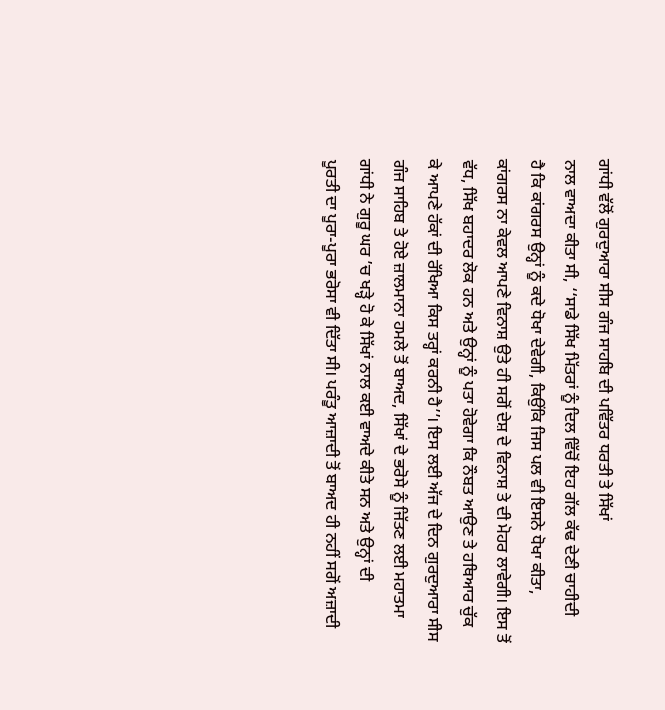ਗਾਂਧੀ ਵੱਲੋਂ ਗੁਰਦੁਆਰਾ ਸੀਸ ਗੰਜ ਸਾਹਬਿ ਦੀ ਪਵਿੱਤਰ ਧਰਤੀ ਤੇ ਸਿੱਖਾਂ
ਨਾਲ ਵਾਅਦਾ ਕੀਤਾ ਸੀ, ‘‘ਸਾਡੇ ਸਿੱਖ ਮਿੱਤਰਾਂ ਨੂੰ ਦਿਲ ਵਿੱਚੋਂ ਇਹ ਗੱਲ ਕੱਢ ਦੇਣੀ ਚਾਹੀਦੀ
ਹੈ ਕਿ ਕਾਂਗਰਸ ਉਨ੍ਹਾਂ ਨੂੰ ਕਦੇ ਧੋਖਾ ਦੇਵੇਗੀ, ਕਿਉਂਕਿ ਜਿਸ ਪਲ ਵੀ ਇਸਨੇ ਧੋਖਾ ਕੀਤਾ,
ਕਾਂਗਰਸ ਨਾ ਕੇਵਲ ਆਪਣੇ ਵਿਨਾਸ਼ ਉਤੇ ਹੀ ਸਗੋਂ ਦੇਸ਼ ਦੇ ਵਿਨਾਸ਼ ਤੇ ਦੀ ਮੋਹਰ ਲਾਵੇਗੀ। ਇਸ ਤੋਂ
ਵੱਧ, ਸਿੱਖ ਬਹਾਦਰ ਲੋਕ ਹਨ ਅਤੇ ਉਨ੍ਹਾਂ ਨੂੰ ਪਤਾ ਹੋਵੇਗਾ ਕਿ ਨੌਬਤ ਆਉਣ ਤੇ ਹਥਿਆਰ ਚੁੱਕ
ਕੇ ਆਪਣੇ ਹੱਕਾਂ ਦੀ ਰੱਖਿਆ ਕਿਸ ਤਰ੍ਹਾਂ ਕਰਨੀ ਹੈ’’। ਇਸ ਲਈ ਅੱਜ ਦੇ ਦਿਨ ਗੁਰਦੁਆਰਾ ਸੀਸ
ਗੰਜ ਸਾਹਿਬ ਤੇ ਹੋਏ ਜ਼ਾਲਮਾਨਾ ਹਮਲੇ ਤੋਂ ਬਾਅਦ, ਸਿੱਖਾਂ ਦੇ ਭਰੋਸੇ ਨੂੰ ਜਿੱਤਣ ਲਈ ਮਹਾਤਮਾ
ਗਾਂਧੀ ਨੇ ਗੁਰੂ ਘਰ ’ਚ ਖੜ੍ਹੇ ਹੋ ਕੇ ਸਿੱਖਾਂ ਨਾਲ ਕਈ ਵਾਅਦੇ ਕੀਤੇ ਸਨ ਅਤੇ ਉਨ੍ਹਾਂ ਦੀ
ਪੂਰਤੀ ਦਾ ਪੂਰਾ-ਪੂਰਾ ਭਰੋਸਾ ਵੀ ਦਿੱਤਾ ਸੀ। ਪਰੰਤੂ ਆਜ਼ਾਦੀ ਤੋਂ ਬਾਅਦ ਹੀ ਨਹੀਂ ਸਗੋਂ ਅਜ਼ਾਦੀ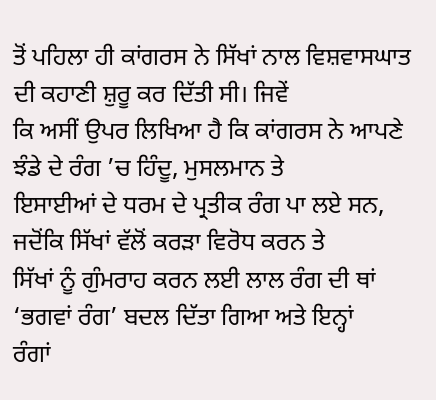ਤੋਂ ਪਹਿਲਾ ਹੀ ਕਾਂਗਰਸ ਨੇ ਸਿੱਖਾਂ ਨਾਲ ਵਿਸ਼ਵਾਸਘਾਤ ਦੀ ਕਹਾਣੀ ਸ਼ੁਰੂ ਕਰ ਦਿੱਤੀ ਸੀ। ਜਿਵੇਂ
ਕਿ ਅਸੀਂ ਉਪਰ ਲਿਖਿਆ ਹੈ ਕਿ ਕਾਂਗਰਸ ਨੇ ਆਪਣੇ ਝੰਡੇ ਦੇ ਰੰਗ ’ਚ ਹਿੰਦੂ, ਮੁਸਲਮਾਨ ਤੇ
ਇਸਾਈਆਂ ਦੇ ਧਰਮ ਦੇ ਪ੍ਰਤੀਕ ਰੰਗ ਪਾ ਲਏ ਸਨ, ਜਦੋਂਕਿ ਸਿੱਖਾਂ ਵੱਲੋਂ ਕਰੜਾ ਵਿਰੋਧ ਕਰਨ ਤੇ
ਸਿੱਖਾਂ ਨੂੰ ਗੁੰਮਰਾਹ ਕਰਨ ਲਈ ਲਾਲ ਰੰਗ ਦੀ ਥਾਂ ‘ਭਗਵਾਂ ਰੰਗ’ ਬਦਲ ਦਿੱਤਾ ਗਿਆ ਅਤੇ ਇਨ੍ਹਾਂ
ਰੰਗਾਂ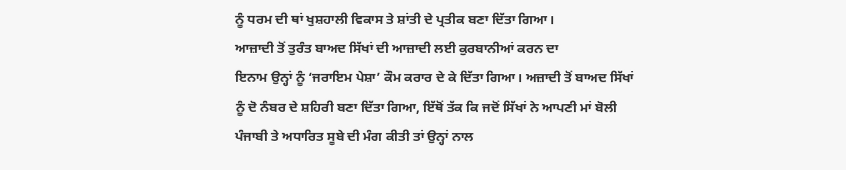ਨੂੰ ਧਰਮ ਦੀ ਥਾਂ ਖੁਸ਼ਹਾਲੀ ਵਿਕਾਸ ਤੇ ਸ਼ਾਂਤੀ ਦੇ ਪ੍ਰਤੀਕ ਬਣਾ ਦਿੱਤਾ ਗਿਆ।
ਆਜ਼ਾਦੀ ਤੋਂ ਤੁਰੰਤ ਬਾਅਦ ਸਿੱਖਾਂ ਦੀ ਆਜ਼ਾਦੀ ਲਈ ਕੁਰਬਾਨੀਆਂ ਕਰਨ ਦਾ
ਇਨਾਮ ਉਨ੍ਹਾਂ ਨੂੰ ‘ਜਰਾਇਮ ਪੇਸ਼ਾ’ ਕੌਮ ਕਰਾਰ ਦੇ ਕੇ ਦਿੱਤਾ ਗਿਆ। ਅਜ਼ਾਦੀ ਤੋਂ ਬਾਅਦ ਸਿੱਖਾਂ
ਨੂੰ ਦੋ ਨੰਬਰ ਦੇ ਸ਼ਹਿਰੀ ਬਣਾ ਦਿੱਤਾ ਗਿਆ, ਇੱਥੋਂ ਤੱਕ ਕਿ ਜਦੋਂ ਸਿੱਖਾਂ ਨੇ ਆਪਣੀ ਮਾਂ ਬੋਲੀ
ਪੰਜਾਬੀ ਤੇ ਅਧਾਰਿਤ ਸੂਬੇ ਦੀ ਮੰਗ ਕੀਤੀ ਤਾਂ ਉਨ੍ਹਾਂ ਨਾਲ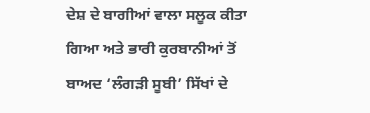ਦੇਸ਼ ਦੇ ਬਾਗੀਆਂ ਵਾਲਾ ਸਲੂਕ ਕੀਤਾ
ਗਿਆ ਅਤੇ ਭਾਰੀ ਕੁਰਬਾਨੀਆਂ ਤੋਂ ਬਾਅਦ ‘ਲੰਗੜੀ ਸੂਬੀ’ ਸਿੱਖਾਂ ਦੇ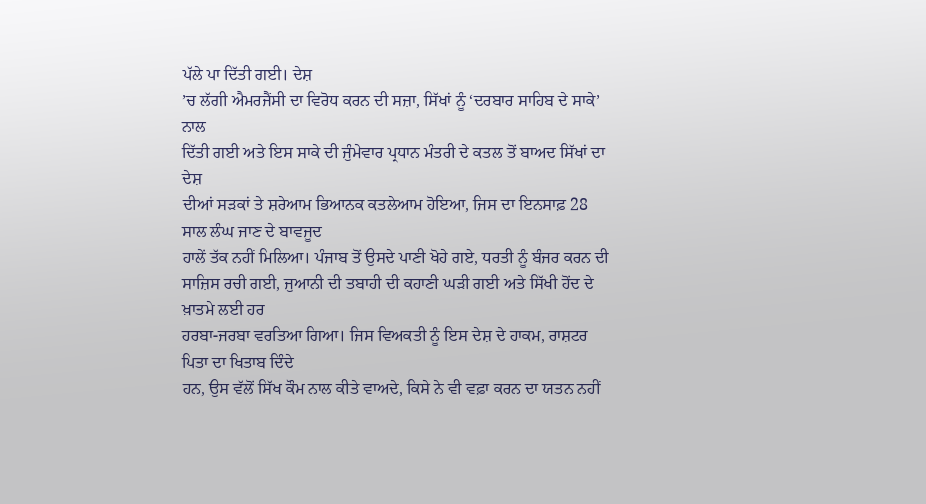ਪੱਲੇ ਪਾ ਦਿੱਤੀ ਗਈ। ਦੇਸ਼
’ਚ ਲੱਗੀ ਐਮਰਜੈਂਸੀ ਦਾ ਵਿਰੋਧ ਕਰਨ ਦੀ ਸਜ਼ਾ, ਸਿੱਖਾਂ ਨੂੰ ‘ਦਰਬਾਰ ਸਾਹਿਬ ਦੇ ਸਾਕੇ’ ਨਾਲ
ਦਿੱਤੀ ਗਈ ਅਤੇ ਇਸ ਸਾਕੇ ਦੀ ਜੁੰਮੇਵਾਰ ਪ੍ਰਧਾਨ ਮੰਤਰੀ ਦੇ ਕਤਲ ਤੋਂ ਬਾਅਦ ਸਿੱਖਾਂ ਦਾ ਦੇਸ਼
ਦੀਆਂ ਸੜਕਾਂ ਤੇ ਸ਼ਰੇਆਮ ਭਿਆਨਕ ਕਤਲੇਆਮ ਹੋਇਆ, ਜਿਸ ਦਾ ਇਨਸਾਫ਼ 28 ਸਾਲ ਲੰਘ ਜਾਣ ਦੇ ਬਾਵਜੂਦ
ਹਾਲੇਂ ਤੱਕ ਨਹੀਂ ਮਿਲਿਆ। ਪੰਜਾਬ ਤੋਂ ਉਸਦੇ ਪਾਣੀ ਖੋਹੇ ਗਏ, ਧਰਤੀ ਨੂੰ ਬੰਜਰ ਕਰਨ ਦੀ
ਸਾਜ਼ਿਸ ਰਚੀ ਗਈ, ਜੁਆਨੀ ਦੀ ਤਬਾਹੀ ਦੀ ਕਹਾਣੀ ਘੜੀ ਗਈ ਅਤੇ ਸਿੱਖੀ ਹੋਂਦ ਦੇ ਖ਼ਾਤਮੇ ਲਈ ਹਰ
ਹਰਬਾ-ਜਰਬਾ ਵਰਤਿਆ ਗਿਆ। ਜਿਸ ਵਿਅਕਤੀ ਨੂੰ ਇਸ ਦੇਸ਼ ਦੇ ਹਾਕਮ, ਰਾਸ਼ਟਰ ਪਿਤਾ ਦਾ ਖਿਤਾਬ ਦਿੰਦੇ
ਹਨ, ਉਸ ਵੱਲੋਂ ਸਿੱਖ ਕੌਮ ਨਾਲ ਕੀਤੇ ਵਾਅਦੇ, ਕਿਸੇ ਨੇ ਵੀ ਵਫ਼ਾ ਕਰਨ ਦਾ ਯਤਨ ਨਹੀਂ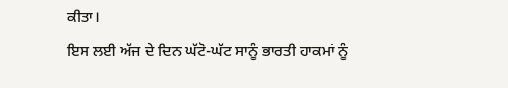ਕੀਤਾ।
ਇਸ ਲਈ ਅੱਜ ਦੇ ਦਿਨ ਘੱਟੋ-ਘੱਟ ਸਾਨੂੰ ਭਾਰਤੀ ਹਾਕਮਾਂ ਨੂੰ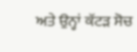ਅਤੇ ਉਨ੍ਹਾਂ ਕੱਟੜ ਸੋਚ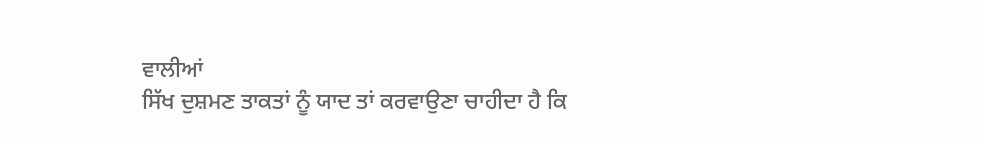ਵਾਲੀਆਂ
ਸਿੱਖ ਦੁਸ਼ਮਣ ਤਾਕਤਾਂ ਨੂੰ ਯਾਦ ਤਾਂ ਕਰਵਾਉਣਾ ਚਾਹੀਦਾ ਹੈ ਕਿ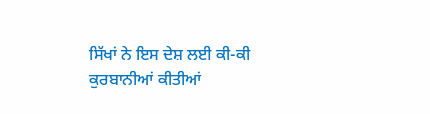ਸਿੱਖਾਂ ਨੇ ਇਸ ਦੇਸ਼ ਲਈ ਕੀ-ਕੀ
ਕੁਰਬਾਨੀਆਂ ਕੀਤੀਆਂ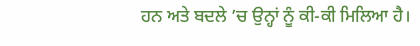ਹਨ ਅਤੇ ਬਦਲੇ ’ਚ ਉਨ੍ਹਾਂ ਨੂੰ ਕੀ-ਕੀ ਮਿਲਿਆ ਹੈ।